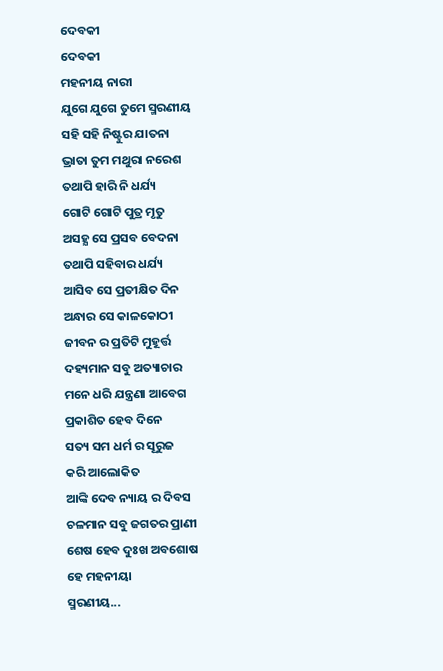ଦେବକୀ
ଦେବକୀ
ମହନୀୟ ନାରୀ
ଯୁଗେ ଯୁଗେ ତୁମେ ସ୍ମରଣୀୟ
ସହି ସହି ନିଷ୍ଟୁର ଯାତନା
ଭ୍ରାତା ତୁମ ମଥୁରା ନରେଶ
ତଥାପି ହାରି ନି ଧର୍ଯ୍ୟ
ଗୋଟି ଗୋଟି ପୁତ୍ର ମୃତୁ
ଅସହ୍ଯ ସେ ପ୍ରସବ ବେଦନା
ତଥାପି ସହିବାର ଧର୍ଯ୍ୟ
ଆସିବ ସେ ପ୍ରତୀକ୍ଷିତ ଦିନ
ଅନ୍ଧାର ସେ କାଳକୋଠୀ
ଜୀବନ ର ପ୍ରତିଟି ମୁହୂର୍ତ୍ତ
ଦହ୍ୟମାନ ସବୁ ଅତ୍ୟାଚାର
ମନେ ଧରି ଯନ୍ତ୍ରଣା ଆବେଗ
ପ୍ରକାଶିତ ହେବ ଦିନେ
ସତ୍ୟ ସମ ଧର୍ମ ର ସୂରୁଜ
କରି ଆଲୋକିତ
ଆଙ୍କି ଦେବ ନ୍ୟାୟ ର ଦିବସ
ଚଳମାନ ସବୁ ଜଗତର ପ୍ରାଣୀ
ଶେଷ ହେବ ଦୁଃଖ ଅବଶୋଷ
ହେ ମହନୀୟା
ସ୍ମରଣୀୟ...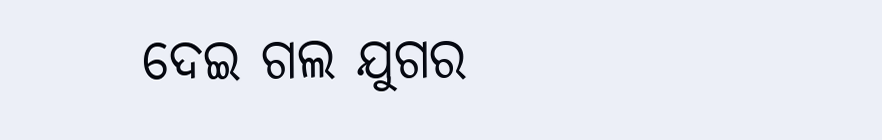ଦେଇ ଗଲ ଯୁଗର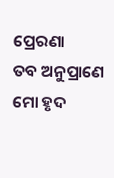ପ୍ରେରଣା
ତବ ଅନୁପ୍ରାଣେ
ମୋ ହୃଦ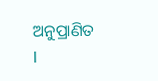ଅନୁପ୍ରାଣିତ l